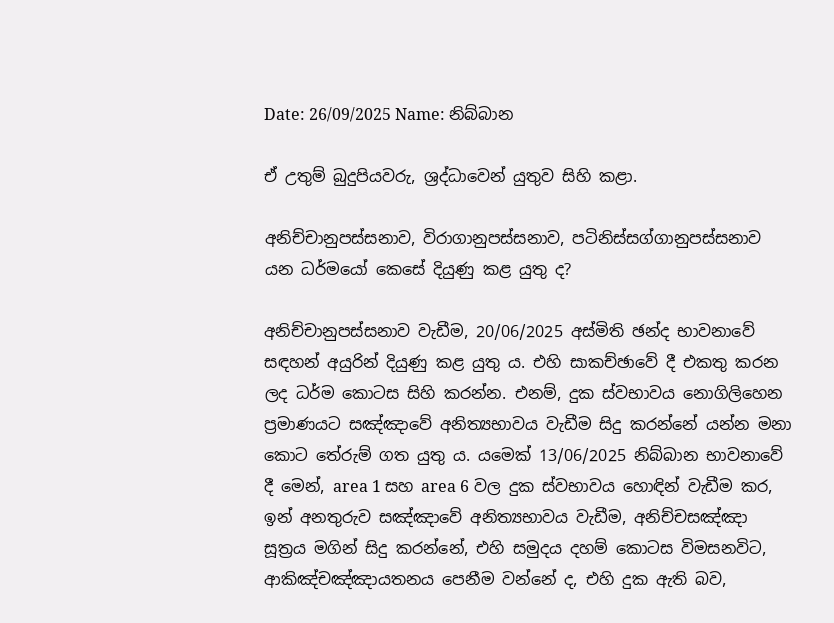Date: 26/09/2025 Name: නිබ්බාන

ඒ උතුම් බුදුපියවරු, ශ්‍රද්ධාවෙන් යුතුව සිහි කළා.

අනිච්චානුපස්සනාව, විරාගානුපස්සනාව, පටිනිස්සග්ගානුපස්සනාව යන ධර්මයෝ කෙසේ දියුණු කළ යුතු ද?

අනිච්චානුපස්සනාව වැඩීම, 20/06/2025 අස්මිති ඡන්ද භාවනාවේ සඳහන් අයුරින් දියුණු කළ යුතු ය. එහි සාකච්ඡාවේ දී එකතු කරන ලද ධර්ම කොටස සිහි කරන්න. එනම්, දුක ස්වභාවය නොගිලිහෙන ප්‍රමාණයට සඤ්ඤාවේ අනිත්‍යභාවය වැඩීම සිදු කරන්නේ යන්න මනා කොට තේරුම් ගත යුතු ය. යමෙක් 13/06/2025 නිබ්බාන භාවනාවේ දී මෙන්, area 1 සහ area 6 වල දුක ස්වභාවය හොඳින් වැඩීම කර, ඉන් අනතුරුව සඤ්ඤාවේ අනිත්‍යභාවය වැඩීම, අනිච්චසඤ්ඤා සූත්‍රය මගින් සිදු කරන්නේ, එහි සමුදය දහම් කොටස විමසනවිට, ආකිඤ්චඤ්ඤායතනය පෙනීම වන්නේ ද, එහි දුක ඇති බව,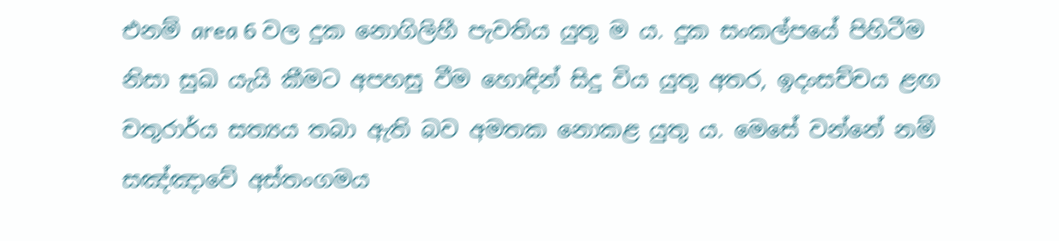එනම් area 6 වල දුක නොගිලිහී පැවතිය යුතු ම ය. දුක සංකල්පයේ පිහිටීම නිසා සුඛ යැයි කීමට අපහසු වීම හොඳින් සිදු විය යුතු අතර, ඉදංසච්චය ළඟ චතුරාර්ය සත්‍යය තබා ඇති බව අමතක නොකළ යුතු ය. මෙසේ වන්නේ නම් සඤ්ඤාවේ අස්තංගමය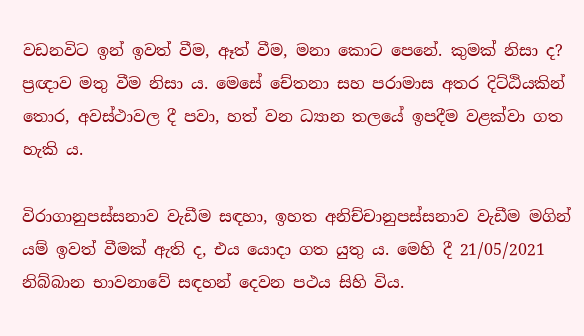වඩනවිට ඉන් ඉවත් වීම, ඈත් වීම, මනා කොට පෙනේ. කුමක් නිසා ද? ප්‍රඥාව මතු වීම නිසා ය. මෙසේ චේතනා සහ පරාමාස අතර දිට්ඨියකින් තොර, අවස්ථාවල දී පවා, හත් වන ධ්‍යාන තලයේ ඉපදීම වළක්වා ගත හැකි ය.

විරාගානුපස්සනාව වැඩීම සඳහා, ඉහත අනිච්චානුපස්සනාව වැඩීම මගින් යම් ඉවත් වීමක් ඇති ද, එය යොදා ගත යුතු ය. මෙහි දී 21/05/2021 නිබ්බාන භාවනාවේ සඳහන් දෙවන පථය සිහි විය.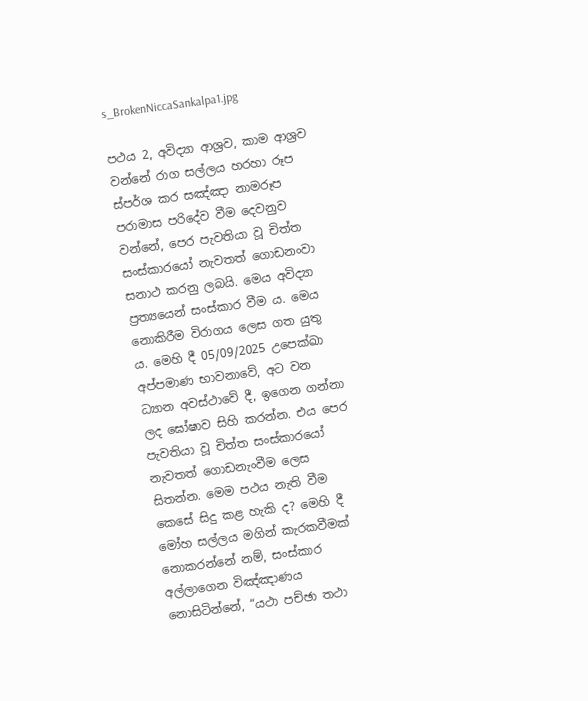s_BrokenNiccaSankalpa1.jpg

පථය 2, අවිද්‍යා ආශ්‍රව, කාම ආශ්‍රව වන්නේ රාග සල්ලය හරහා රූප ස්පර්ශ කර සඤ්ඤා නාමරූප පරාමාස පරිදේව වීම දෙවනුව වන්නේ, පෙර පැවතියා වූ චිත්ත සංස්කාරයෝ නැවතත් ගොඩනංවා සනාථ කරනු ලබයි. මෙය අවිද්‍යා ප්‍රත්‍යයෙන් සංස්කාර වීම ය. මෙය නොකිරීම විරාගය ලෙස ගත යුතු ය. මෙහි දී 05/09/2025 උපෙක්ඛා අප්‍පමාණ භාවනාවේ, අට වන ධ්‍යාන අවස්ථාවේ දී, ඉගෙන ගන්නා ලද ඝෝෂාව සිහි කරන්න. එය පෙර පැවතියා වූ චිත්ත සංස්කාරයෝ නැවතත් ගොඩනැංවීම ලෙස සිතන්න. මෙම පථය නැති වීම කෙසේ සිදු කළ හැකි ද? මෙහි දී මෝහ සල්ලය මගින් කැරකවීමක් නොකරන්නේ නම්, සංස්කාර අල්ලාගෙන විඤ්ඤාණය නොසිටින්නේ, “යථා පච්ඡා තථා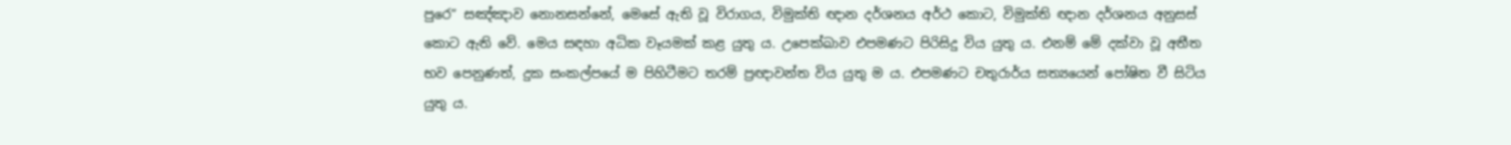පුරෙ” සඤ්ඤාව නොනසන්නේ, මෙසේ ඇති වූ විරාගය, විමුක්ති ඥාන දර්ශනය අර්ථ කොට, විමුක්ති ඥාන දර්ශනය අනුසස් කොට ඇති වේ. මෙය සඳහා අධික වෑයමක් කළ යුතු ය. උපෙක්ඛාව එපමණට පිරිසිදු විය යුතු ය. එනම් මේ දක්වා වූ අතීත භව පෙනුණත්, දුක සංකල්පයේ ම පිහිටීමට තරම් ප්‍රඥාවන්ත විය යුතු ම ය. එපමණට චතුරාර්ය සත්‍යයෙන් පෝෂිත වී සිටිය යුතු ය.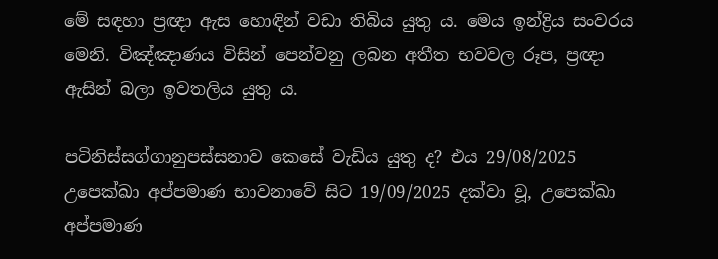මේ සඳහා ප්‍රඥා ඇස හොඳින් වඩා තිබිය යුතු ය. මෙය ඉන්ද්‍රිය සංවරය මෙනි. විඤ්ඤාණය විසින් පෙන්වනු ලබන අතීත භවවල රූප, ප්‍රඥා ඇසින් බලා ඉවතලිය යුතු ය.

පටිනිස්සග්ගානුපස්සනාව කෙසේ වැඩිය යුතු ද? එය 29/08/2025 උපෙක්ඛා අප්‍පමාණ භාවනාවේ සිට 19/09/2025 දක්වා වූ, උපෙක්ඛා අප්‍පමාණ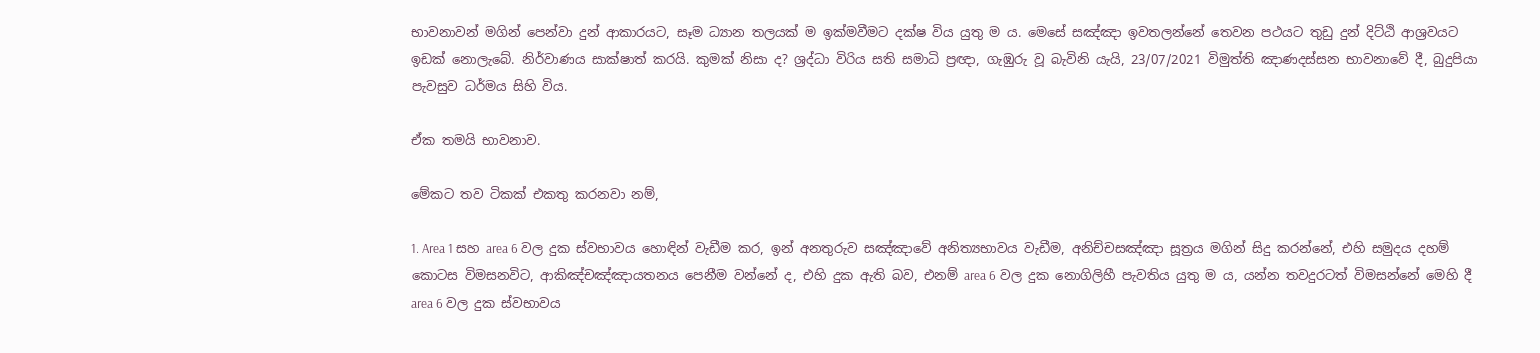භාවනාවන් මගින් පෙන්වා දුන් ආකාරයට, සෑම ධ්‍යාන තලයක් ම ඉක්මවීමට දක්ෂ විය යුතු ම ය. මෙසේ සඤ්ඤා ඉවතලන්නේ තෙවන පථයට තුඩු දුන් දිට්ඨි ආශ්‍රවයට ඉඩක් නොලැබේ. නිර්වාණය සාක්ෂාත් කරයි. කුමක් නිසා ද? ශ්‍රද්ධා විරිය සති සමාධි ප්‍රඥා, ගැඹුරු වූ බැවිනි යැයි, 23/07/2021 විමුත්ති ඤාණදස්සන භාවනාවේ දී, බුදුපියා පැවසුව ධර්මය සිහි විය.

ඒක තමයි භාවනාව.

මේකට තව ටිකක් එකතු කරනවා නම්,

1. Area 1 සහ area 6 වල දුක ස්වභාවය හොඳින් වැඩීම කර, ඉන් අනතුරුව සඤ්ඤාවේ අනිත්‍යභාවය වැඩීම, අනිච්චසඤ්ඤා සූත්‍රය මගින් සිදු කරන්නේ, එහි සමුදය දහම් කොටස විමසනවිට, ආකිඤ්චඤ්ඤායතනය පෙනීම වන්නේ ද, එහි දුක ඇති බව, එනම් area 6 වල දුක නොගිලිහී පැවතිය යුතු ම ය, යන්න තවදුරටත් විමසන්නේ මෙහි දී area 6 වල දුක ස්වභාවය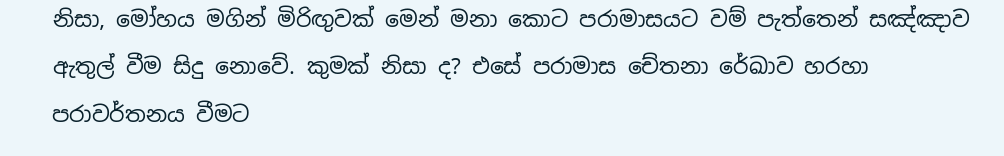නිසා, මෝහය මගින් මිරිඟුවක් මෙන් මනා කොට පරාමාසයට වම් පැත්තෙන් සඤ්ඤාව ඇතුල් වීම සිදු නොවේ. කුමක් නිසා ද? එසේ පරාමාස චේතනා රේඛාව හරහා පරාවර්තනය වීමට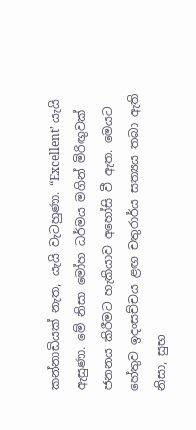කන්නාඩියක් නැත, යැයි වැටහුණා. “Excellent’ යැයි ඇසුණා. මේ නිසා මෝහ ධර්මය මගින් මිරිඟුවක් ජනනය කිරීමට හැකියාව අහෝසි වී ඇත. මෙයට හේතුව ඉදංසච්චය ළඟ චතුරාර්ය සත්‍යය තබා ඇති නිසා, සුභ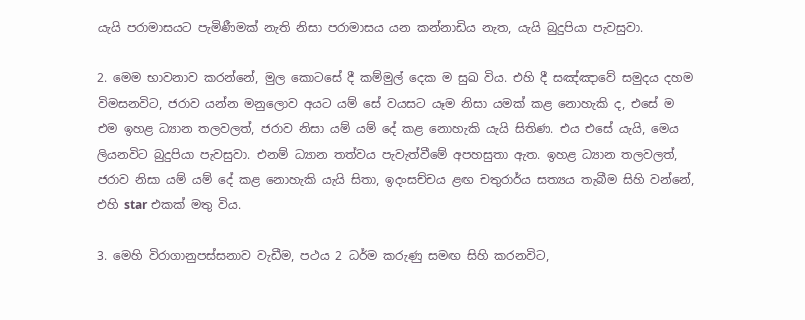යැයි පරාමාසයට පැමිණීමක් නැති නිසා පරාමාසය යන කන්නාඩිය නැත, යැයි බුදුපියා පැවසුවා.

2. මෙම භාවනාව කරන්නේ, මුල කොටසේ දී කම්මුල් දෙක ම සුඛ විය. එහි දී සඤ්ඤාවේ සමුදය දහම විමසනවිට, ජරාව යන්න මනුලොව අයට යම් සේ වයසට යෑම නිසා යමක් කළ නොහැකි ද, එසේ ම එම ඉහළ ධ්‍යාන තලවලත්, ජරාව නිසා යම් යම් දේ කළ නොහැකි යැයි සිතිණ. එය එසේ යැයි, මෙය ලියනවිට බුදුපියා පැවසුවා. එනම් ධ්‍යාන තත්වය පැවැත්වීමේ අපහසුතා ඇත. ඉහළ ධ්‍යාන තලවලත්, ජරාව නිසා යම් යම් දේ කළ නොහැකි යැයි සිතා, ඉදංසච්චය ළඟ චතුරාර්ය සත්‍යය තැබීම සිහි වන්නේ, එහි star එකක් මතු විය.

3. මෙහි විරාගානුපස්සනාව වැඩීම, පථය 2 ධර්ම කරුණු සමඟ සිහි කරනවිට,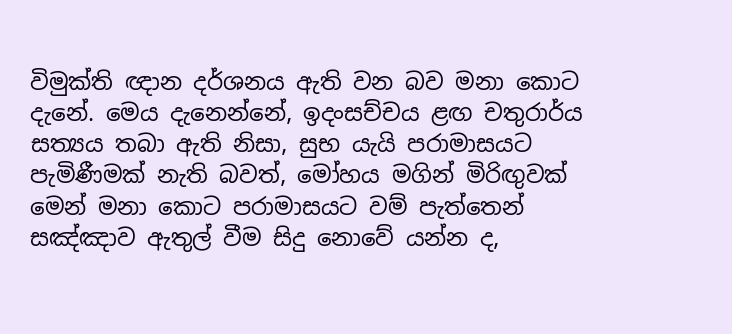විමුක්ති ඥාන දර්ශනය ඇති වන බව මනා කොට දැනේ. මෙය දැනෙන්නේ, ඉදංසච්චය ළඟ චතුරාර්ය සත්‍යය තබා ඇති නිසා, සුභ යැයි පරාමාසයට පැමිණීමක් නැති බවත්, මෝහය මගින් මිරිඟුවක් මෙන් මනා කොට පරාමාසයට වම් පැත්තෙන් සඤ්ඤාව ඇතුල් වීම සිදු නොවේ යන්න ද,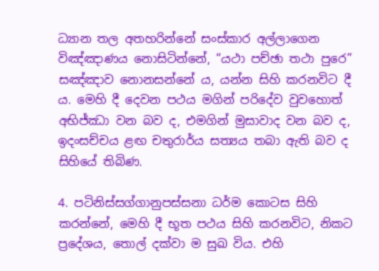ධ්‍යාන තල අතහරින්නේ සංස්කාර අල්ලාගෙන විඤ්ඤාණය නොසිටින්නේ, “යථා පච්ඡා තථා පුරෙ” සඤ්ඤාව නොනසන්නේ ය, යන්න සිහි කරනවිට දී ය. මෙහි දී දෙවන පථය මගින් පරිදේව වුවහොත් අභිජ්ඣා වන බව ද, එමගින් මුසාවාද වන බව ද, ඉදංසච්චය ළඟ චතුරාර්ය සත්‍යය තබා ඇති බව ද සිහියේ තිබිණ.

4. පටිනිස්සග්ගානුපස්සනා ධර්ම කොටස සිහි කරන්නේ, මෙහි දී භූත පථය සිහි කරනවිට, නිකට ප්‍රදේශය, තොල් දක්වා ම සුඛ විය. එහි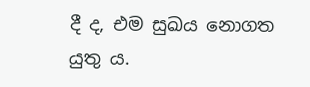දී ද, එම සුඛය නොගත යුතු ය.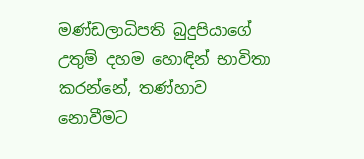මණ්ඩලාධිපති බුදුපියාගේ උතුම් දහම හොඳින් භාවිතා කරන්නේ, තණ්හාව නොවීමට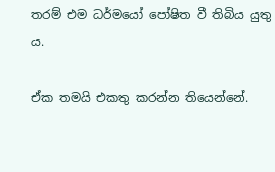තරම් එම ධර්මයෝ පෝෂිත වී තිබිය යුතු ය.

ඒක තමයි එකතු කරන්න තියෙන්නේ.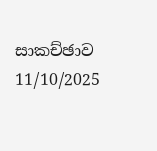සාකච්ඡාව 11/10/2025